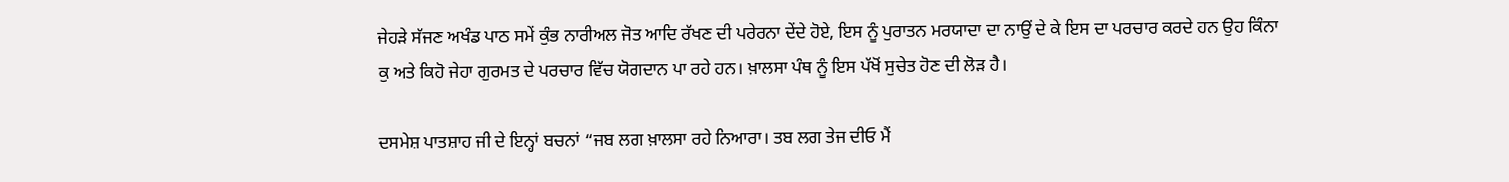ਜੇਹੜੇ ਸੱਜਣ ਅਖੰਡ ਪਾਠ ਸਮੇਂ ਕੁੰਭ ਨਾਰੀਅਲ ਜੋਤ ਆਦਿ ਰੱਖਣ ਦੀ ਪਰੇਰਨਾ ਦੇਂਦੇ ਹੋਏ, ਇਸ ਨੂੰ ਪੁਰਾਤਨ ਮਰਯਾਦਾ ਦਾ ਨਾਉਂ ਦੇ ਕੇ ਇਸ ਦਾ ਪਰਚਾਰ ਕਰਦੇ ਹਨ ਉਹ ਕਿੰਨਾ ਕੁ ਅਤੇ ਕਿਹੋ ਜੇਹਾ ਗੁਰਮਤ ਦੇ ਪਰਚਾਰ ਵਿੱਚ ਯੋਗਦਾਨ ਪਾ ਰਹੇ ਹਨ। ਖ਼ਾਲਸਾ ਪੰਥ ਨੂੰ ਇਸ ਪੱਖੋਂ ਸੁਚੇਤ ਹੋਣ ਦੀ ਲੋੜ ਹੈ।

ਦਸਮੇਸ਼ ਪਾਤਸ਼ਾਹ ਜੀ ਦੇ ਇਨ੍ਹਾਂ ਬਚਨਾਂ “ਜਬ ਲਗ ਖ਼ਾਲਸਾ ਰਹੇ ਨਿਆਰਾ। ਤਬ ਲਗ ਤੇਜ ਦੀਓ ਮੈਂ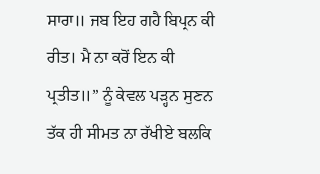ਸਾਰਾ॥ ਜਬ ਇਹ ਗਹੈ ਬਿਪ੍ਰਨ ਕੀ ਰੀਤ। ਮੈ ਨਾ ਕਰੋਂ ਇਨ ਕੀ ਪ੍ਰਤੀਤ॥” ਨੂੰ ਕੇਵਲ ਪੜ੍ਹਨ ਸੁਣਨ ਤੱਕ ਹੀ ਸੀਮਤ ਨਾ ਰੱਖੀਏ ਬਲਕਿ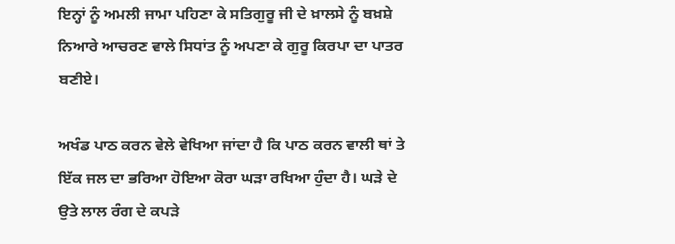ਇਨ੍ਹਾਂ ਨੂੰ ਅਮਲੀ ਜਾਮਾ ਪਹਿਣਾ ਕੇ ਸਤਿਗੁਰੂ ਜੀ ਦੇ ਖ਼ਾਲਸੇ ਨੂੰ ਬਖ਼ਸ਼ੇ ਨਿਆਰੇ ਆਚਰਣ ਵਾਲੇ ਸਿਧਾਂਤ ਨੂੰ ਅਪਣਾ ਕੇ ਗੁਰੂ ਕਿਰਪਾ ਦਾ ਪਾਤਰ ਬਣੀਏ।

ਅਖੰਡ ਪਾਠ ਕਰਨ ਵੇਲੇ ਵੇਖਿਆ ਜਾਂਦਾ ਹੈ ਕਿ ਪਾਠ ਕਰਨ ਵਾਲੀ ਥਾਂ ਤੇ ਇੱਕ ਜਲ ਦਾ ਭਰਿਆ ਹੋਇਆ ਕੋਰਾ ਘੜਾ ਰਖਿਆ ਹੁੰਦਾ ਹੈ। ਘੜੇ ਦੇ ਉਤੇ ਲਾਲ ਰੰਗ ਦੇ ਕਪੜੇ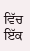ਵਿੱਚ ਇੱਕ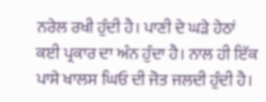ਨਰੇਲ ਰਖੀ ਹੁੰਦੀ ਹੈ। ਪਾਣੀ ਦੇ ਘੜੇ ਹੇਠਾਂ ਕਈ ਪ੍ਰਕਾਰ ਦਾ ਅੰਨ ਹੁੰਦਾ ਹੈ। ਨਾਲ ਹੀ ਇੱਕ ਪਾਸੇ ਖਾਲਸ ਘਿਓ ਦੀ ਜੋਤ ਜਲਦੀ ਹੁੰਦੀ ਹੈ।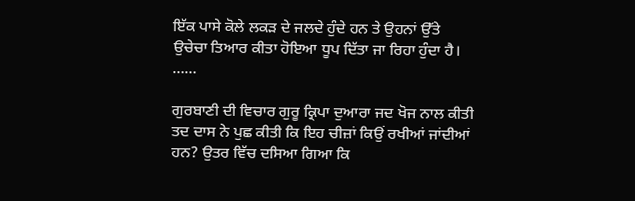ਇੱਕ ਪਾਸੇ ਕੋਲੇ ਲਕੜ ਦੇ ਜਲਦੇ ਹੁੰਦੇ ਹਨ ਤੇ ਉਹਨਾਂ ਉੱਤੇ ਉਚੇਚਾ ਤਿਆਰ ਕੀਤਾ ਹੋਇਆ ਧੂਪ ਦਿੱਤਾ ਜਾ ਰਿਹਾ ਹੁੰਦਾ ਹੈ। ……

ਗੁਰਬਾਣੀ ਦੀ ਵਿਚਾਰ ਗੁਰੂ ਕ੍ਰਿਪਾ ਦੁਆਰਾ ਜਦ ਖੋਜ ਨਾਲ ਕੀਤੀ ਤਦ ਦਾਸ ਨੇ ਪੁਛ ਕੀਤੀ ਕਿ ਇਹ ਚੀਜ਼ਾਂ ਕਿਉਂ ਰਖੀਆਂ ਜਾਂਦੀਆਂ ਹਨ? ਉਤਰ ਵਿੱਚ ਦਸਿਆ ਗਿਆ ਕਿ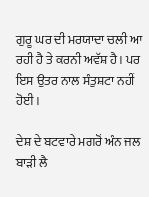ਗੁਰੂ ਘਰ ਦੀ ਮਰਯਾਦਾ ਚਲੀ ਆ ਰਹੀ ਹੈ ਤੇ ਕਰਨੀ ਅਵੱਸ਼ ਹੈ। ਪਰ ਇਸ ਉਤਰ ਨਾਲ ਸੰਤੁਸ਼ਟਾ ਨਹੀਂ ਹੋਈ।

ਦੇਸ਼ ਦੇ ਬਟਵਾਰੇ ਮਗਰੋਂ ਅੰਨ ਜਲ ਬਾੜੀ ਲੈ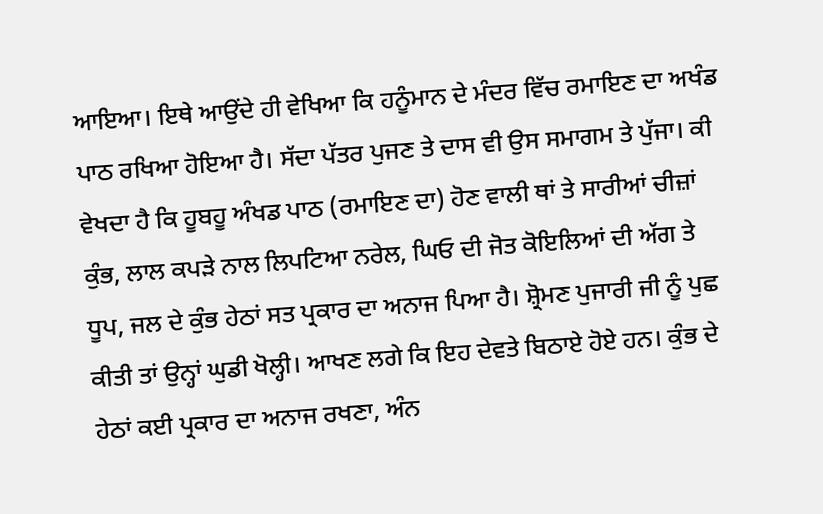ਆਇਆ। ਇਥੇ ਆਉਂਦੇ ਹੀ ਵੇਖਿਆ ਕਿ ਹਨੂੰਮਾਨ ਦੇ ਮੰਦਰ ਵਿੱਚ ਰਮਾਇਣ ਦਾ ਅਖੰਡ ਪਾਠ ਰਖਿਆ ਹੋਇਆ ਹੈ। ਸੱਦਾ ਪੱਤਰ ਪੁਜਣ ਤੇ ਦਾਸ ਵੀ ਉਸ ਸਮਾਗਮ ਤੇ ਪੁੱਜਾ। ਕੀ ਵੇਖਦਾ ਹੈ ਕਿ ਹੂਬਹੂ ਅੰਖਡ ਪਾਠ (ਰਮਾਇਣ ਦਾ) ਹੋਣ ਵਾਲੀ ਥਾਂ ਤੇ ਸਾਰੀਆਂ ਚੀਜ਼ਾਂ ਕੁੰਭ, ਲਾਲ ਕਪੜੇ ਨਾਲ ਲਿਪਟਿਆ ਨਰੇਲ, ਘਿਓ ਦੀ ਜੋਤ ਕੋਇਲਿਆਂ ਦੀ ਅੱਗ ਤੇ ਧੂਪ, ਜਲ ਦੇ ਕੁੰਭ ਹੇਠਾਂ ਸਤ ਪ੍ਰਕਾਰ ਦਾ ਅਨਾਜ ਪਿਆ ਹੈ। ਸ਼੍ਰੋਮਣ ਪੁਜਾਰੀ ਜੀ ਨੂੰ ਪੁਛ ਕੀਤੀ ਤਾਂ ਉਨ੍ਹਾਂ ਘੁਡੀ ਖੋਲ੍ਹੀ। ਆਖਣ ਲਗੇ ਕਿ ਇਹ ਦੇਵਤੇ ਬਿਠਾਏ ਹੋਏ ਹਨ। ਕੁੰਭ ਦੇ ਹੇਠਾਂ ਕਈ ਪ੍ਰਕਾਰ ਦਾ ਅਨਾਜ ਰਖਣਾ, ਅੰਨ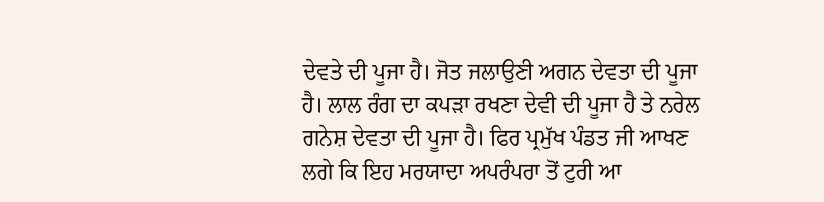ਦੇਵਤੇ ਦੀ ਪੂਜਾ ਹੈ। ਜੋਤ ਜਲਾਉਣੀ ਅਗਨ ਦੇਵਤਾ ਦੀ ਪੂਜਾ ਹੈ। ਲਾਲ ਰੰਗ ਦਾ ਕਪੜਾ ਰਖਣਾ ਦੇਵੀ ਦੀ ਪੂਜਾ ਹੈ ਤੇ ਨਰੇਲ ਗਨੇਸ਼ ਦੇਵਤਾ ਦੀ ਪੂਜਾ ਹੈ। ਫਿਰ ਪ੍ਰਮੁੱਖ ਪੰਡਤ ਜੀ ਆਖਣ ਲਗੇ ਕਿ ਇਹ ਮਰਯਾਦਾ ਅਪਰੰਪਰਾ ਤੋਂ ਟੁਰੀ ਆ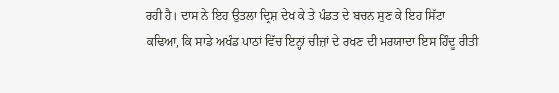ਰਹੀ ਹੈ। ਦਾਸ ਨੇ ਇਹ ਉਤਲਾ ਦ੍ਰਿਸ਼ ਦੇਖ ਕੇ ਤੇ ਪੰਡਤ ਦੇ ਬਚਨ ਸੁਣ ਕੇ ਇਹ ਸਿੱਟਾ ਕਢਿਆ, ਕਿ ਸਾਡੇ ਅਖੰਡ ਪਾਠਾਂ ਵਿੱਚ ਇਨ੍ਹਾਂ ਚੀਜ਼ਾਂ ਦੇ ਰਖਣ ਦੀ ਮਰਯਾਦਾ ਇਸ ਹਿੰਦੂ ਰੀਤੀ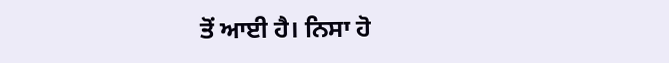ਤੋਂ ਆਈ ਹੈ। ਨਿਸਾ ਹੋ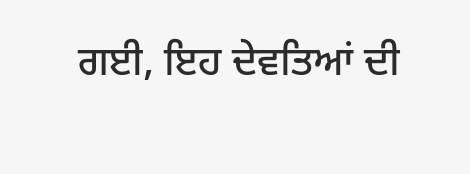ਗਈ, ਇਹ ਦੇਵਤਿਆਂ ਦੀ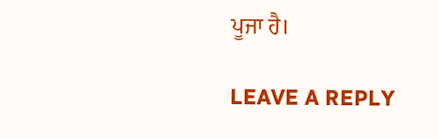ਪੂਜਾ ਹੈ।

LEAVE A REPLY